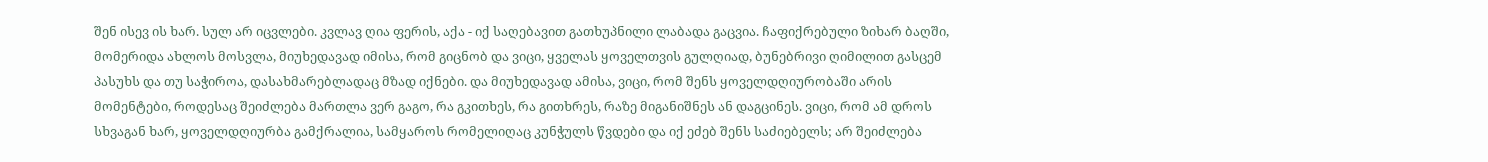შენ ისევ ის ხარ. სულ არ იცვლები. კვლავ ღია ფერის, აქა - იქ საღებავით გათხუპნილი ლაბადა გაცვია. ჩაფიქრებული ზიხარ ბაღში, მომერიდა ახლოს მოსვლა, მიუხედავად იმისა, რომ გიცნობ და ვიცი, ყველას ყოველთვის გულღიად, ბუნებრივი ღიმილით გასცემ პასუხს და თუ საჭიროა, დასახმარებლადაც მზად იქნები. და მიუხედავად ამისა, ვიცი, რომ შენს ყოველდღიურობაში არის მომენტები, როდესაც შეიძლება მართლა ვერ გაგო, რა გკითხეს, რა გითხრეს, რაზე მიგანიშნეს ან დაგცინეს. ვიცი, რომ ამ დროს სხვაგან ხარ, ყოველდღიურბა გამქრალია, სამყაროს რომელიღაც კუნჭულს წვდები და იქ ეძებ შენს საძიებელს; არ შეიძლება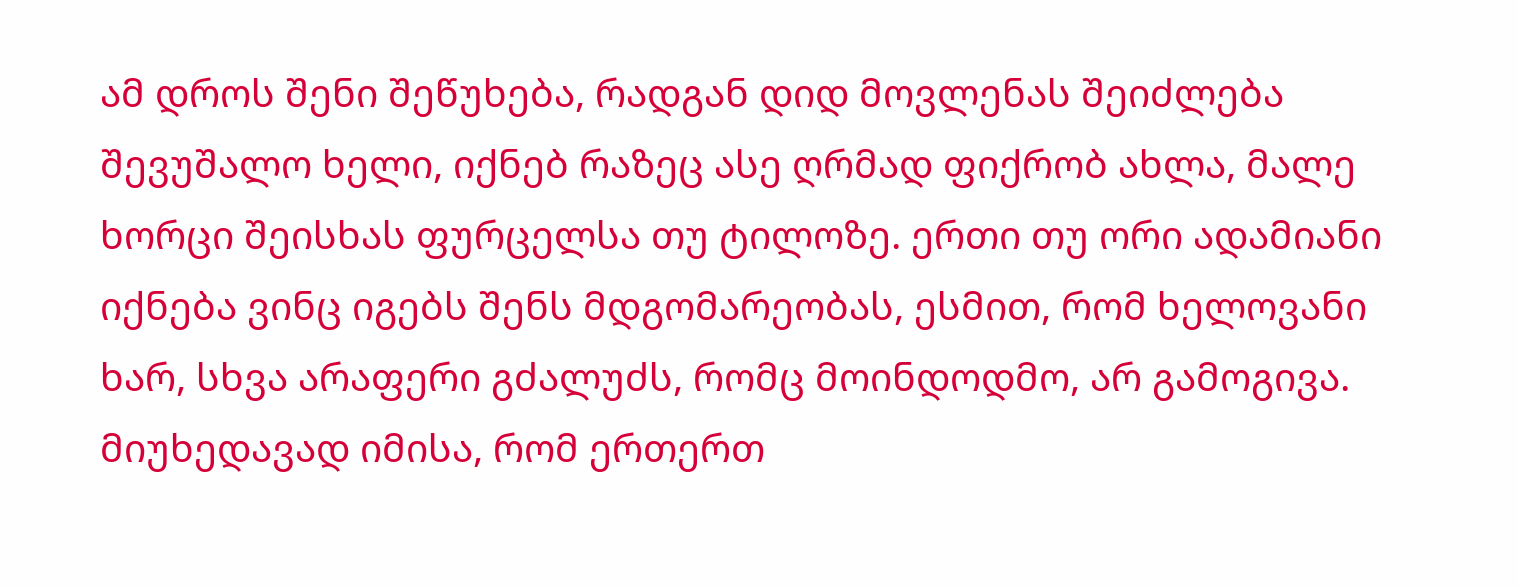ამ დროს შენი შეწუხება, რადგან დიდ მოვლენას შეიძლება შევუშალო ხელი, იქნებ რაზეც ასე ღრმად ფიქრობ ახლა, მალე ხორცი შეისხას ფურცელსა თუ ტილოზე. ერთი თუ ორი ადამიანი იქნება ვინც იგებს შენს მდგომარეობას, ესმით, რომ ხელოვანი ხარ, სხვა არაფერი გძალუძს, რომც მოინდოდმო, არ გამოგივა. მიუხედავად იმისა, რომ ერთერთ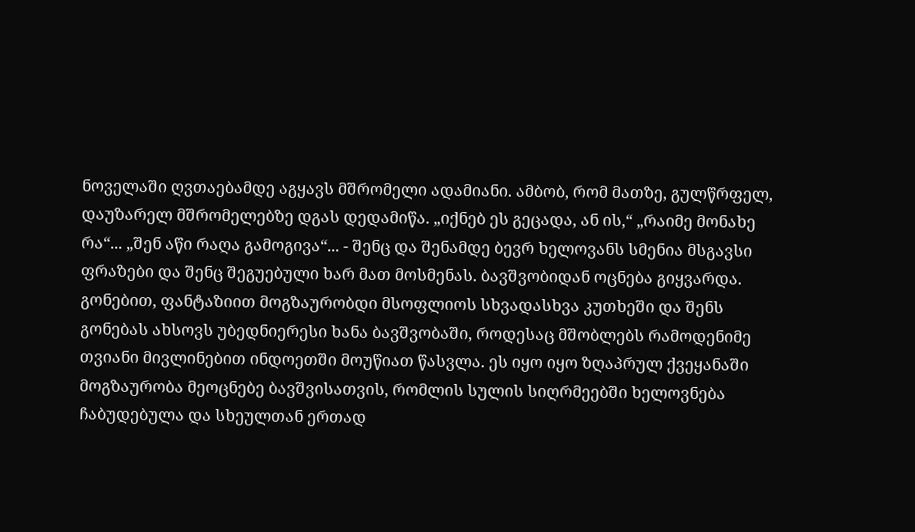ნოველაში ღვთაებამდე აგყავს მშრომელი ადამიანი. ამბობ, რომ მათზე, გულწრფელ, დაუზარელ მშრომელებზე დგას დედამიწა. „იქნებ ეს გეცადა, ან ის,“ „რაიმე მონახე რა“... „შენ აწი რაღა გამოგივა“... - შენც და შენამდე ბევრ ხელოვანს სმენია მსგავსი ფრაზები და შენც შეგუებული ხარ მათ მოსმენას. ბავშვობიდან ოცნება გიყვარდა. გონებით, ფანტაზიით მოგზაურობდი მსოფლიოს სხვადასხვა კუთხეში და შენს გონებას ახსოვს უბედნიერესი ხანა ბავშვობაში, როდესაც მშობლებს რამოდენიმე თვიანი მივლინებით ინდოეთში მოუწიათ წასვლა. ეს იყო იყო ზღაპრულ ქვეყანაში მოგზაურობა მეოცნებე ბავშვისათვის, რომლის სულის სიღრმეებში ხელოვნება ჩაბუდებულა და სხეულთან ერთად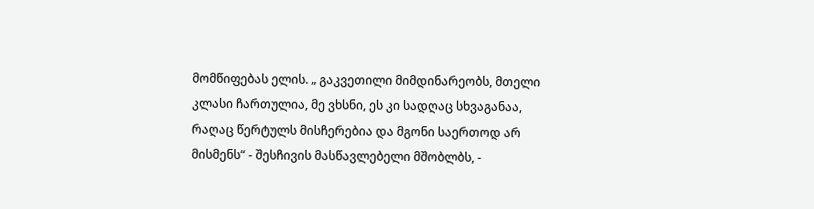მომწიფებას ელის. „ გაკვეთილი მიმდინარეობს, მთელი კლასი ჩართულია, მე ვხსნი, ეს კი სადღაც სხვაგანაა, რაღაც წერტულს მისჩერებია და მგონი საერთოდ არ მისმენს“ - შესჩივის მასწავლებელი მშობლბს, -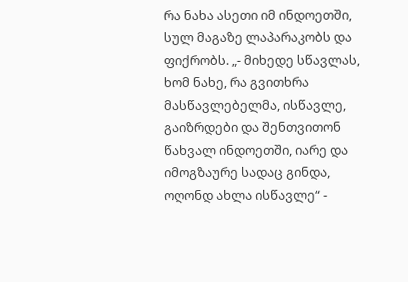რა ნახა ასეთი იმ ინდოეთში, სულ მაგაზე ლაპარაკობს და ფიქრობს. „- მიხედე სწავლას, ხომ ნახე, რა გვითხრა მასწავლებელმა, ისწავლე, გაიზრდები და შენთვითონ წახვალ ინდოეთში, იარე და იმოგზაურე სადაც გინდა, ოღონდ ახლა ისწავლე“ -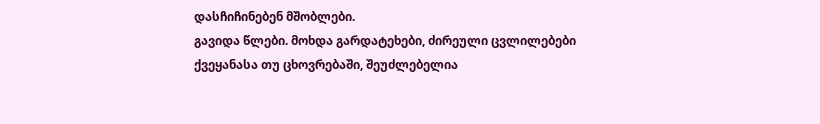დასჩიჩინებენ მშობლები.
გავიდა წლები. მოხდა გარდატეხები, ძირეული ცვლილებები ქვეყანასა თუ ცხოვრებაში, შეუძლებელია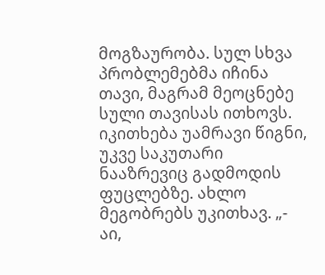მოგზაურობა. სულ სხვა პრობლემებმა იჩინა თავი, მაგრამ მეოცნებე სული თავისას ითხოვს. იკითხება უამრავი წიგნი, უკვე საკუთარი ნააზრევიც გადმოდის ფუცლებზე. ახლო მეგობრებს უკითხავ. „- აი,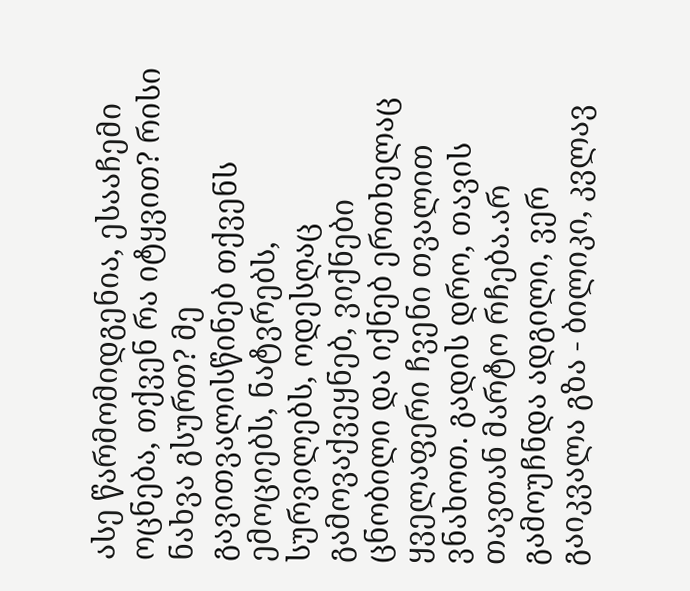ასე წარმომიდგენია, ესააჩემი ოცნება, თქვენ რა იტყვით? რისი ნახვა გსურთ? მე გავითვალისწინებ თქვენს ემოციებს, ნატვრებს, სურვილებს, ოდესღაც გამოვაქვეყნებ, ვიქნები ცნობილი და იქნებ ერთხელაც ყველაფერი ჩვენი თვალით ვნახოთ. გადის დრო, თავის თავთან მარტო რჩება.არ გამოუჩნდა ადგილი, ვერ გაიკვალა გზა - ბილიკი, კვლავ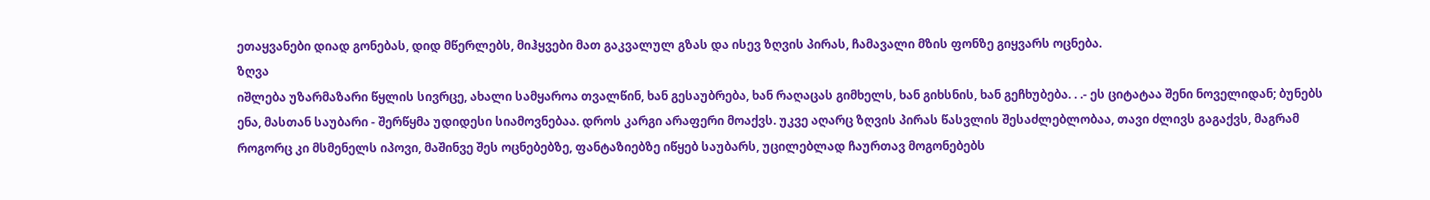ეთაყვანები დიად გონებას, დიდ მწერლებს, მიჰყვები მათ გაკვალულ გზას და ისევ ზღვის პირას, ჩამავალი მზის ფონზე გიყვარს ოცნება.
ზღვა
იშლება უზარმაზარი წყლის სივრცე, ახალი სამყაროა თვალწინ, ხან გესაუბრება, ხან რაღაცას გიმხელს, ხან გიხსნის, ხან გეჩხუბება. . .- ეს ციტატაა შენი ნოველიდან; ბუნებს ენა, მასთან საუბარი - შერწყმა უდიდესი სიამოვნებაა. დროს კარგი არაფერი მოაქვს. უკვე აღარც ზღვის პირას წასვლის შესაძლებლობაა, თავი ძლივს გაგაქვს, მაგრამ როგორც კი მსმენელს იპოვი, მაშინვე შეს ოცნებებზე, ფანტაზიებზე იწყებ საუბარს, უცილებლად ჩაურთავ მოგონებებს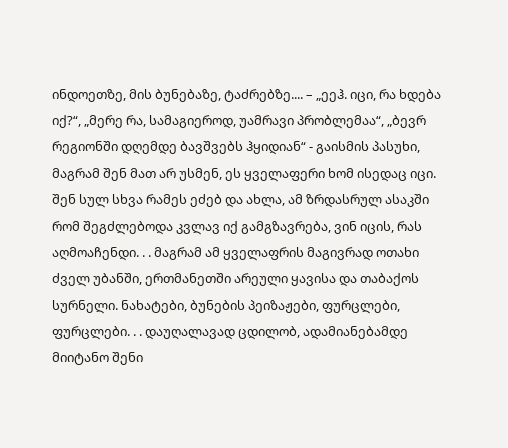ინდოეთზე, მის ბუნებაზე, ტაძრებზე.... – „ეეჰ. იცი, რა ხდება იქ?“, „მერე რა, სამაგიეროდ, უამრავი პრობლემაა“, „ბევრ რეგიონში დღემდე ბავშვებს ჰყიდიან“ - გაისმის პასუხი, მაგრამ შენ მათ არ უსმენ, ეს ყველაფერი ხომ ისედაც იცი. შენ სულ სხვა რამეს ეძებ და ახლა, ამ ზრდასრულ ასაკში რომ შეგძლებოდა კვლავ იქ გამგზავრება, ვინ იცის, რას აღმოაჩენდი. . . მაგრამ ამ ყველაფრის მაგივრად ოთახი ძველ უბანში, ერთმანეთში არეული ყავისა და თაბაქოს სურნელი. ნახატები, ბუნების პეიზაჟები, ფურცლები, ფურცლები. . . დაუღალავად ცდილობ, ადამიანებამდე მიიტანო შენი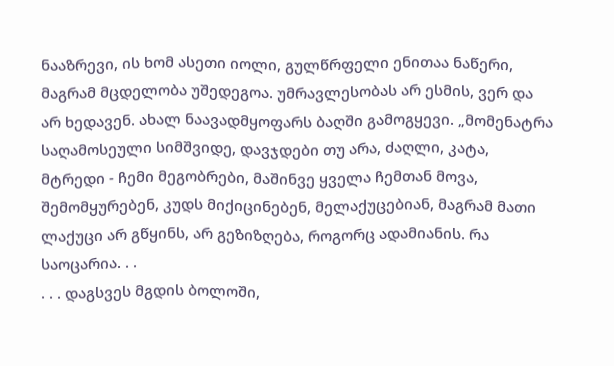ნააზრევი, ის ხომ ასეთი იოლი, გულწრფელი ენითაა ნაწერი, მაგრამ მცდელობა უშედეგოა. უმრავლესობას არ ესმის, ვერ და არ ხედავენ. ახალ ნაავადმყოფარს ბაღში გამოგყევი. „მომენატრა საღამოსეული სიმშვიდე, დავჯდები თუ არა, ძაღლი, კატა, მტრედი - ჩემი მეგობრები, მაშინვე ყველა ჩემთან მოვა, შემომყურებენ, კუდს მიქიცინებენ, მელაქუცებიან, მაგრამ მათი ლაქუცი არ გწყინს, არ გეზიზღება, როგორც ადამიანის. რა საოცარია. . .
. . . დაგსვეს მგდის ბოლოში,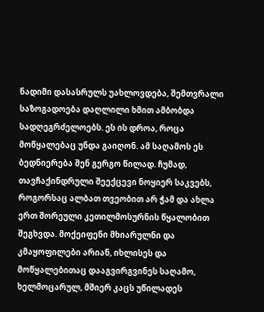ნადიმი დასასრულს უახლოვდება, შემთვრალი საზოგადოება დაღლილი ხმით ამბობდა სადღეგრძელოებს. ეს ის დროა, როცა მოწყალებაც უნდა გაიღონ. ამ საღამოს ეს ბედნიერება შენ გერგო წილად. ჩუმად, თავჩაქინდრული შეექცევი ნოყიერ საკვებს, როგორსაც ალბათ თვეობით არ ჭამ და ახლა ერთ შორეული კეთილმოსურნის წყალობით შეგხვდა. მოქეიფენი მხიარულნი და კმაყოფილები არიან, იხლისეს და მოწყალებითაც დააგვირგვინეს საღამო, ხელმოცარულ, მშიერ კაცს უწილადეს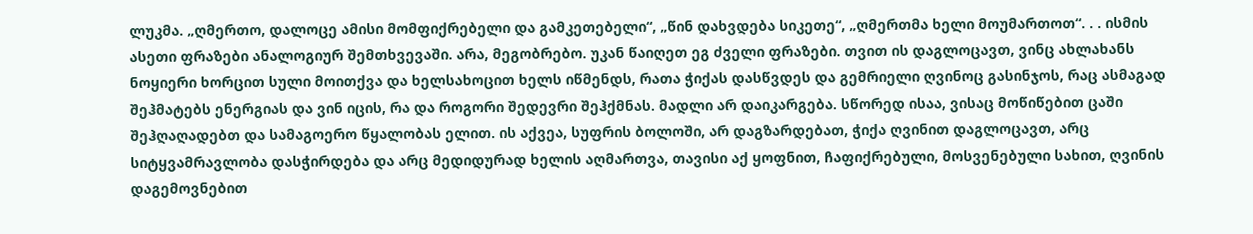ლუკმა. „ღმერთო, დალოცე ამისი მომფიქრებელი და გამკეთებელი“, „წინ დახვდება სიკეთე“, „ღმერთმა ხელი მოუმართოთ“. . . ისმის ასეთი ფრაზები ანალოგიურ შემთხვევაში. არა, მეგობრებო. უკან წაიღეთ ეგ ძველი ფრაზები. თვით ის დაგლოცავთ, ვინც ახლახანს ნოყიერი ხორცით სული მოითქვა და ხელსახოცით ხელს იწმენდს, რათა ჭიქას დასწვდეს და გემრიელი ღვინოც გასინჯოს, რაც ასმაგად შეჰმატებს ენერგიას და ვინ იცის, რა და როგორი შედევრი შეჰქმნას. მადლი არ დაიკარგება. სწორედ ისაა, ვისაც მოწიწებით ცაში შეჰღაღადებთ და სამაგოერო წყალობას ელით. ის აქვეა, სუფრის ბოლოში, არ დაგზარდებათ, ჭიქა ღვინით დაგლოცავთ, არც სიტყვამრავლობა დასჭირდება და არც მედიდურად ხელის აღმართვა, თავისი აქ ყოფნით, ჩაფიქრებული, მოსვენებული სახით, ღვინის დაგემოვნებით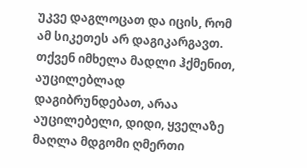უკვე დაგლოცათ და იცის, რომ ამ სიკეთეს არ დაგიკარგავთ. თქვენ იმხელა მადლი ჰქმენით, აუცილებლად დაგიბრუნდებათ, არაა აუცილებელი, დიდი, ყველაზე მაღლა მდგომი ღმერთი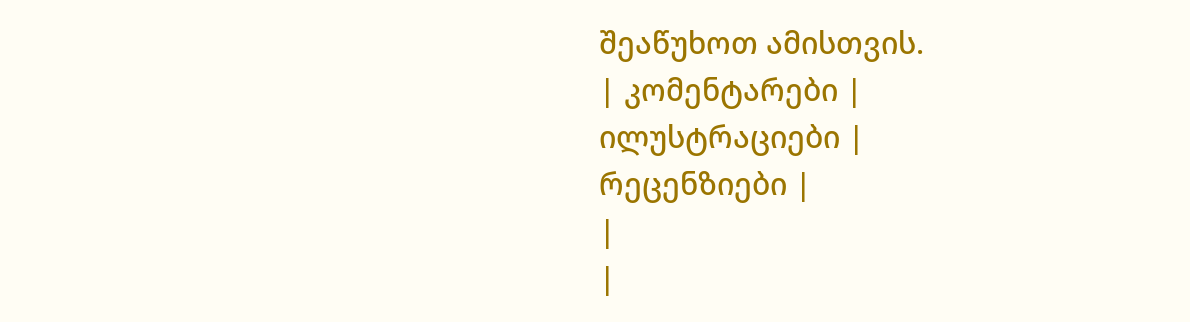შეაწუხოთ ამისთვის.
| კომენტარები |
ილუსტრაციები |
რეცენზიები |
|
|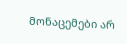მონაცემები არ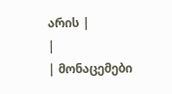არის |
|
| მონაცემები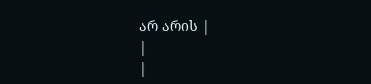არ არის |
|
|